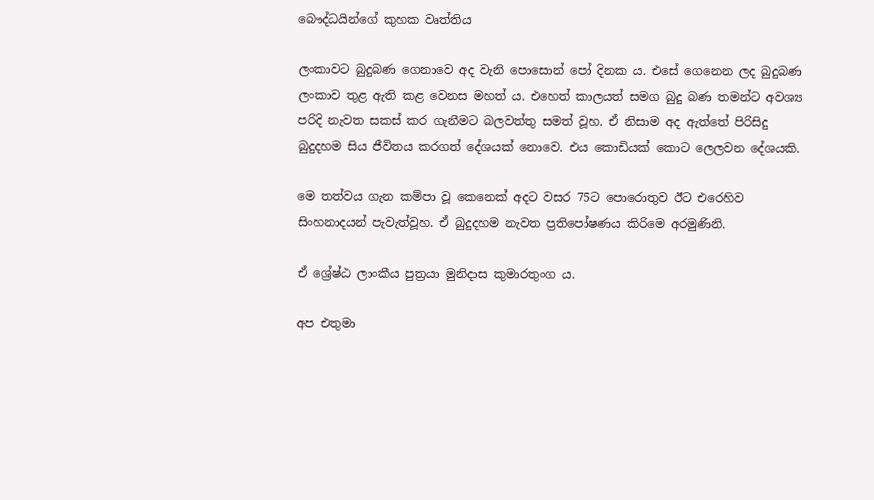බෞද්ධයින්ගේ කුහක වෘත්තිය

ලංකාවට බුදුබණ ගෙනාවෙ අද වැනි පොසොන් පෝ දිනක ය. එසේ ගෙනෙන ලද බුදුබණ ලංකාව තුළ ඇති කළ වෙනස මහත් ය. එහෙත් කාලයත් සමග බුදු බණ තමන්ට අවශ්‍ය පරිදි නැවත සකස් කර ගැනීමට බලවත්තු සමත් වූහ. ඒ නිසාම අද ඇත්තේ පිරිසිදු බුදුදහම සිය ජීවිතය කරගත් දේශයක් නොවෙ. එය කොඩියක් කොට ලෙලවන දේශයකි.

මෙ තත්වය ගැන කම්පා වූ කෙනෙක් අදට වසර 75ට පොරොතුව ඊට එරෙහිව සිංහනාදයන් පැවැත්වූහ. ඒ බුදුදහම නැවත ප්‍රතිපෝෂණය කිරිමෙ අරමුණිනි.

ඒ ශ්‍රේෂ්ඨ ලාංකීය පුත්‍රයා මුනිදාස කුමාරතුංග ය.

අප එතුමා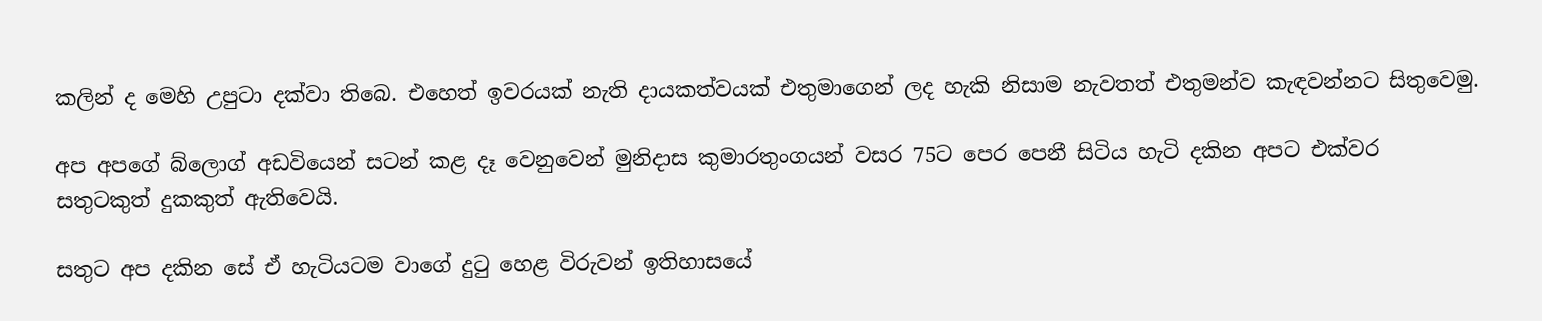කලින් ද මෙහි උපුටා දක්වා තිබෙ. එහෙත් ඉවරයක් නැති දායකත්වයක් එතුමාගෙන් ලද හැකි නිසාම නැවතත් එතුමන්ව කැඳවන්නට සිතුවෙමු.

අප අපගේ බ්ලොග් අඩවියෙන් සටන් කළ දෑ වෙනුවෙන් මුනිදාස කුමාරතුංගයන් වසර 75ට පෙර පෙනී සිටිය හැටි දකින අපට එක්වර සතුටකුත් දුකකුත් ඇතිවෙයි.

සතුට අප දකින සේ ඒ හැටියටම වාගේ දුටු හෙළ විරුවන් ඉතිහාසයේ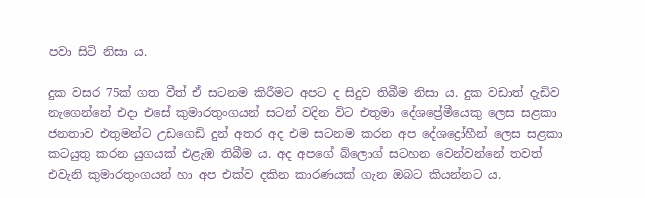පවා සිටි නිසා ය.

දුක වසර 75ක් ගත වීත් ඒ සටනම කිරීමට අපට ද සිදුව තිබීම නිසා ය. දුක වඩාත් දැඩිව නැගෙන්නේ එදා එසේ කුමාරතුංගයන් සටන් වදින විට එතුමා දේශප්‍රේමීයෙකු ලෙස සළකා ජනතාව එතුමන්ට උඩගෙඩි දුන් අතර අද එම සටනම කරන අප දේශද්‍රෝහීන් ලෙස සළකා කටයුතු කරන යුගයක් එළැඹ තිබීම ය. අද අපගේ බ්ලොග් සටහන වෙන්වන්නේ තවත් එවැනි කුමාරතුංගයන් හා අප එක්ව දකින කාරණයක් ගැන ඔබට කියන්නට ය.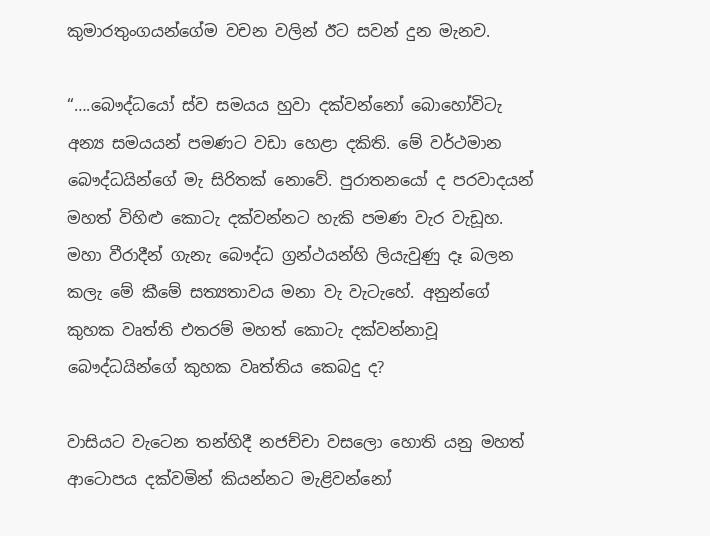කුමාරතුංගයන්ගේම වචන වලින් ඊට සවන් දුන මැනව.

“….බෞද්ධයෝ ස්ව සමයය හුවා දක්වන්නෝ බොහෝවිටැ අන්‍ය සමයයන් පමණට වඩා හෙළා දකිති. මේ වර්ථමාන බෞද්ධයින්ගේ මැ සිරිතක් නොවේ. පුරාතනයෝ ද පරවාදයන් මහත් විහිළු කොටැ දක්වන්නට හැකි පමණ වැර වැඩූහ. මහා වීරාදීන් ගැනැ බෞද්ධ ග්‍රන්ථයන්හි ලියැවුණු දෑ බලන කලැ මේ කීමේ සත්‍යතාවය මනා වැ වැටැහේ. අනුන්ගේ කුහක වෘත්ති එතරම් මහත් කොටැ දක්වන්නාවූ බෞද්ධයින්ගේ කුහක වෘත්තිය කෙබදු ද?

වාසියට වැටෙන තන්හිදී නජච්චා වසලො හොති යනු මහත් ආටොපය දක්වමින් කියන්නට මැළිවන්නෝ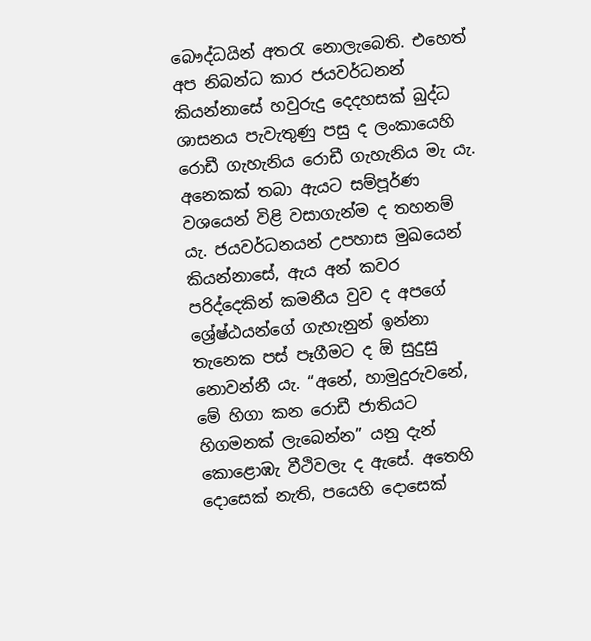බෞද්ධයින් අතරැ නොලැබෙති. එහෙත් අප නිබන්ධ කාර ජයවර්ධනන් කියන්නාසේ හවුරුදු දෙදහසක් බුද්ධ ශාසනය පැවැතුණු පසු ද ලංකායෙහි රොඩී ගැහැනිය රොඩී ගැහැනිය මැ යැ. අනෙකක් තබා ඇයට සම්පූර්ණ වශයෙන් විළි වසාගැන්ම ද තහනම් යැ. ජයවර්ධනයන් උපහාස මුඛයෙන් කියන්නාසේ, ඇය අන් කවර පරිද්දෙකින් කමනීය වුව ද අපගේ ශ්‍රේෂ්ඨයන්ගේ ගැහැනුන් ඉන්නා තැනෙක පස් පෑගීමට ද ඕ සුදුසු නොවන්නී යැ. “අනේ, හාමුදුරුවනේ, මේ හිගා කන රොඩී ජාතියට හිගමනක් ලැබෙන්න” යනු දැන් කොළොඹැ වීථිවලැ ද ඇසේ. අතෙහි දොසෙක් නැති, පයෙහි දොසෙක්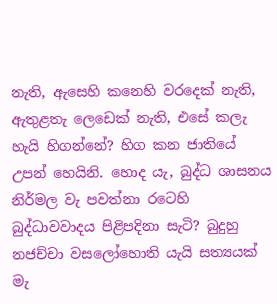නැති, ඇසෙහි කනෙහි වරදෙක් නැති, ඇතුළතැ ලෙඩෙක් නැති, එසේ කලැ හැයි හිගන්නේ? හිග කන ජාතියේ උපන් හෙයිනි. හොද යැ, බුද්ධ ශාසනය නිර්මල වැ පවත්නා රටෙහි බුද්ධාවවාදය පිළිපදිනා සැටි? බුදුහු නජච්චා වසලෝහොති යැයි සත්‍යයක් මැ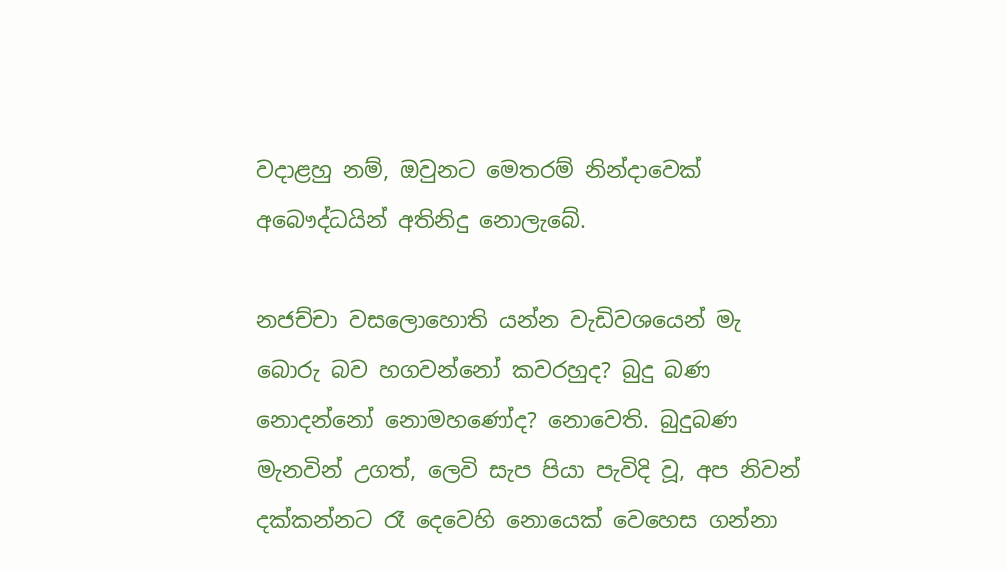වදාළහු නම්, ඔවුනට මෙතරම් නින්දාවෙක් අබෞද්ධයින් අතිනිදු නොලැබේ.

නජච්චා වසලොහොති යන්න වැඩිවශයෙන් මැ බොරු බව හගවන්නෝ කවරහුද? බුදු බණ නොදන්නෝ නොමහණෝද? නොවෙති. බුදුබණ මැනවින් උගත්, ලෙවි සැප පියා පැවිදි වූ, අප නිවන් දක්කන්නට රෑ දෙවෙහි නොයෙක් වෙහෙස ගන්නා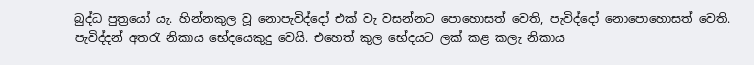බුද්ධ පුත්‍රයෝ යැ. හින්නකුල වූ නොපැවිද්දෝ එක් වැ වසන්නට පොහොසත් වෙති, පැවිද්දෝ නොපොහොසත් වෙති. පැවිද්දන් අතරැ නිකාය භේදයෙකුදු වෙයි. එහෙත් කුල භේදයට ලක් කළ කලැ නිකාය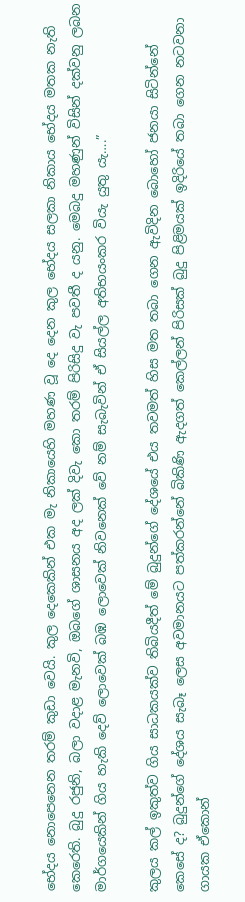භේදය නොපෙනෙන තරම් කුඩා වෙයි. කුල දෙකෙකින් එක මැ නිකායෙහි මහණ වූ දෙ දෙන කුල භේදය සලකා නිකාය භේදය මතක නැති කෙරෙති. බුදු රජුනි, බලා වදාළ මැනවි, ඔබගේ ශාසනය අද ලක් දිවැ කො තරම් පිරිසිදු වැ පවතී ද යනු. මෙබදු මහණුන් විසින් දක්වනු ලබන මාර්ගයෙකින් ගිය හැකි දෙව් ලොවෙක් බඹ ලොවෙක් නිවනෙක් වේ නම් සැබැවින් ඒ සියල්ල අතිභයංකර වියැ යුතු යැ….”

කුලය කල් ඉකුත්ව ගිය සාධකයක්ව තිබියදීත් මේ බුදුන්ගේ දේශයේ එය තවමත් හිස මත තබා ගෙන ඇවිදින බොහෝ ජනයා සිටින්නේ කෙසේ ද? බුදුන්ගේ දේශය සැබෑ ලෙස අවමානයට පත්කරන්නේ බිකිණි ඇදගත් කෙල්ලන් පිරිසක් බුදු පිළිමයක් ඉදිරියේ තබා ගෙන නටවනා ගායක ඒකොන්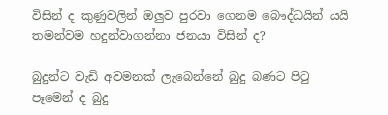විසින් ද කුණුවලින් ඔලුව පුරවා ගෙනම බෞද්ධයින් යයි තමන්වම හදුන්වාගන්නා ජනයා විසින් ද?

බුදුන්‍ට වැඩි අවමනක් ලැබෙන්නේ බුදු බණට පිටු පෑමෙන් ද බුදු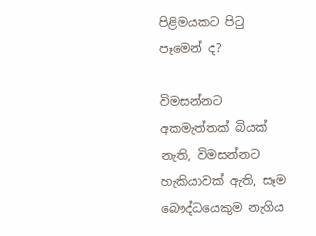පිළිමයකට පිටු පෑමෙන් ද?

විමසන්නට අකමැත්තක් බියක් නැති, විමසන්නට හැකියාවක් ඇති, සෑම බෞද්ධයෙකුම නැගිය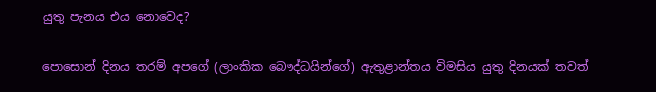යුතු පැනය එය නොවෙද?

පොසොන් දිනය තරම් අපගේ (ලාංකික බෞද්ධයින්ගේ) ඇතුළාන්තය විමසිය යුතු දිනයක් තවත්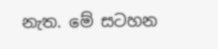නැත. මේ සටහන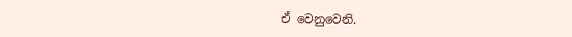ඒ වෙනුවෙනි.